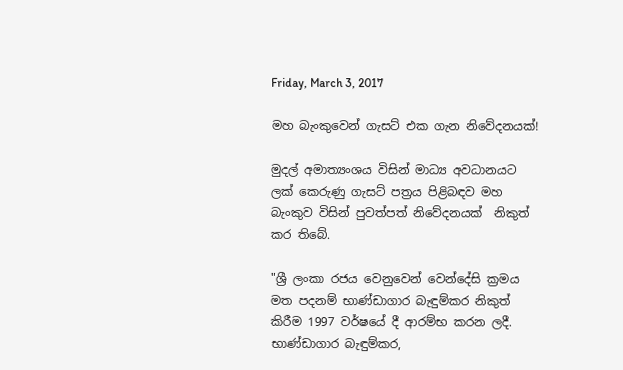Friday, March 3, 2017

මහ බැංකුවෙන් ගැසට් එක ගැන නිවේදනයක්!

මුදල් අමාත්‍යංශය විසින් මාධ්‍ය අවධානයට ලක් කෙරුණු ගැසට් පත්‍රය පිළිබඳව මහ බැංකුව විසින් පුවත්පත් නිවේදනයක්  නිකුත් කර තිබේ.

"ශ්‍රී ලංකා රජය වෙනුවෙන් වෙන්දේසි ක්‍රමය මත පදනම් භාණ්ඩාගාර බැඳුම්කර නිකුත් කිරීම 1997 වර්ෂයේ දී ආරම්භ කරන ලදී. භාණ්ඩාගාර බැඳුම්කර,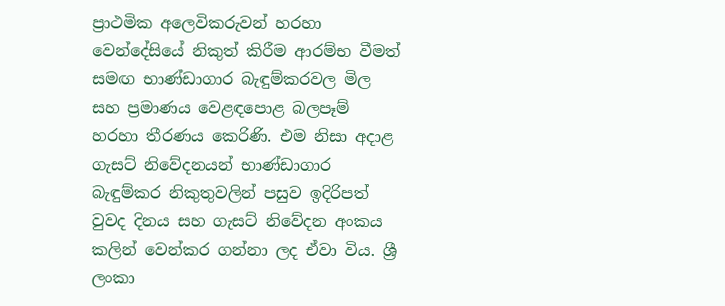ප්‍රාථමික අලෙවිකරුවන් හරහා වෙන්දේසියේ නිකුත් කිරීම ආරම්භ වීමත් සමඟ භාණ්ඩාගාර බැඳුම්කරවල මිල සහ ප්‍රමාණය වෙළඳපොළ බලපෑම් හරහා තීරණය කෙරිණි. එම නිසා අදාළ ගැසට් නිවේදනයන් භාණ්ඩාගාර බැඳුම්කර නිකුතුවලින් පසුව ඉදිරිපත් වුවද දිනය සහ ගැසට් නිවේදන අංකය කලින් වෙන්කර ගන්නා ලද ඒවා විය. ශ්‍රී ලංකා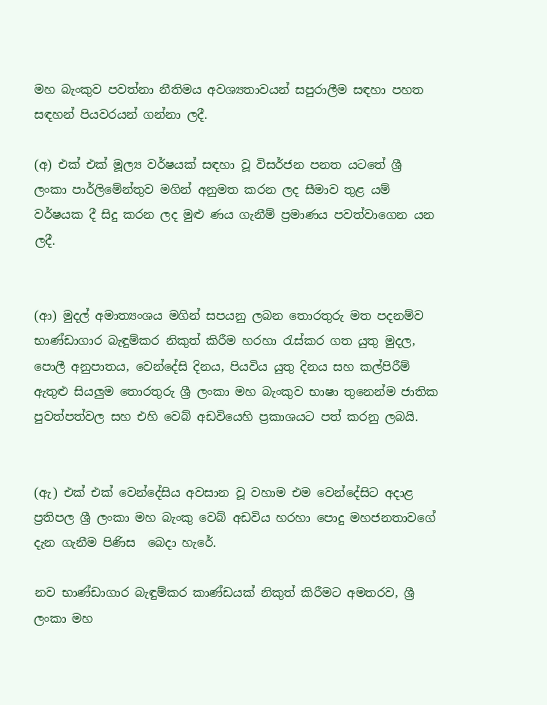මහ බැංකුව පවත්නා නීතිමය අවශ්‍යතාවයන් සපුරාලීම සඳහා පහත සඳහන් පියවරයන් ගන්නා ලදී.

(අ) එක් එක් මූල්‍ය වර්ෂයක් සඳහා වූ විසර්ජන පනත යටතේ ශ්‍රී ලංකා පාර්ලිමේන්තුව මගින් අනුමත කරන ලද සීමාව තුළ යම් වර්ෂයක දී සිදු කරන ලද මුළු ණය ගැනීම් ප්‍රමාණය පවත්වාගෙන යන ලදී.


(ආ) මුදල් අමාත්‍යංශය මගින් සපයනු ලබන තොරතුරු මත පදනම්ව භාණ්ඩාගාර බැඳුම්කර නිකුත් කිරීම හරහා රැස්කර ගත යුතු මුදල, පොලී අනුපාතය, වෙන්දේසි දිනය, පියවිය යුතු දිනය සහ කල්පිරීම් ඇතුළු සියලුම තොරතුරු ශ්‍රී ලංකා මහ බැංකුව භාෂා තුනෙන්ම ජාතික පුවත්පත්වල සහ එහි වෙබ් අඩවියෙහි ප්‍රකාශයට පත් කරනු ලබයි.


(ඇ) එක් එක් වෙන්දේසිය අවසාන වූ වහාම එම වෙන්දේසිට අදාළ ප්‍රතිපල ශ්‍රී ලංකා මහ බැංකු වෙබ් අඩවිය හරහා පොදු මහජනතාවගේ දැන ගැනීම පිණිස  බෙදා හැරේ.

නව භාණ්ඩාගාර බැඳුම්කර කාණ්ඩයක් නිකුත් කිරීමට අමතරව, ශ්‍රී ලංකා මහ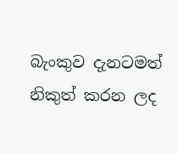බැංකුව දැනටමත් නිකුත් කරන ලද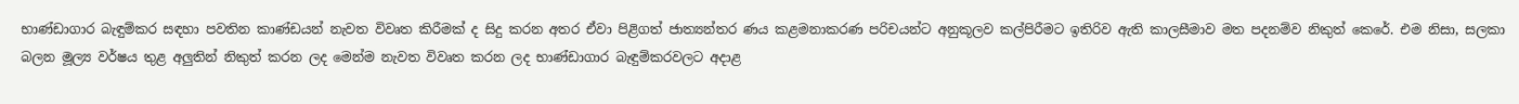භාණ්ඩාගාර බැඳුම්කර සඳහා පවතින කාණ්ඩයන් නැවත විවෘත කිරීමක් ද සිදු කරන අතර ඒවා පිළිගත් ජාත්‍යන්තර ණය කළමනාකරණ පරිචයන්ට අනුකූලව කල්පිරීමට ඉතිරිව ඇති කාලසීමාව මත පදනම්ව නිකුත් කෙරේ. එම නිසා, සලකා බලන මූල්‍ය වර්ෂය තුළ අලුතින් නිකුත් කරන ලද මෙන්ම නැවත විවෘත කරන ලද භාණ්ඩාගාර බැඳුම්කරවලට අදාළ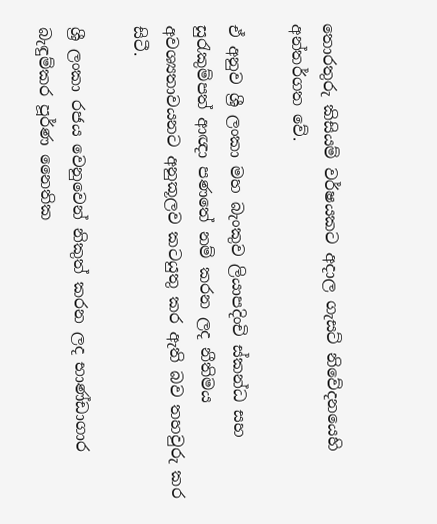තොරතුරු කිසියම් වර්ෂයකට අදාල ගැසට් නිවේදනයෙහි අන්තර්ගත වේ.

ඒ අනුව ශ්‍රී ලංකා මහ බැංකුව ලියාපදිංචි ස්කන්ධ සහ සුරැකුම්පත් ආඥා පණතේ නම් කරන ලද නීතිමය අවශ්‍යතාවයනට අනුකූලව කටයුතු කර ඇති බව තහවුරු කර සිටී.

ශ්‍රී ලංකා රජය වෙනුවෙන් නිකුත් කරන ලද භාණ්ඩාගාර බැඳුම්කර පූර්ණ නෛතික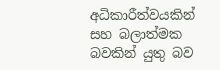අධිකාරීත්වයකින් සහ බලාත්මක බවකින් යුතු බව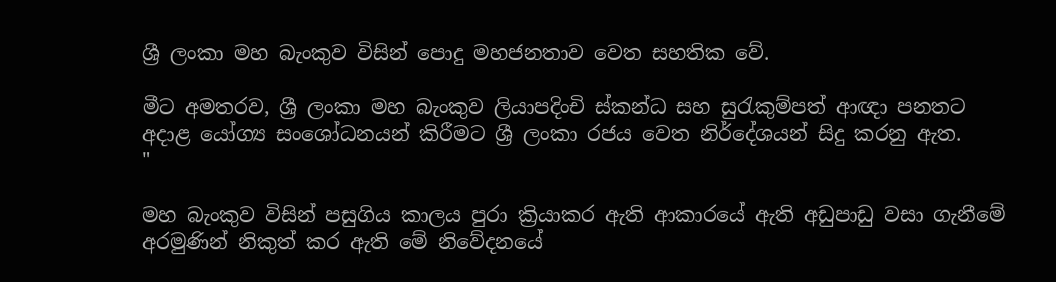ශ්‍රී ලංකා මහ බැංකුව විසින් පොදු මහජනතාව වෙත සහතික වේ.

මීට අමතරව, ශ්‍රී ලංකා මහ බැංකුව ලියාපදිංචි ස්කන්ධ සහ සුරැකුම්පත් ආඥා පනතට අදාළ යෝග්‍ය සංශෝධනයන් කිරීමට ශ්‍රී ලංකා රජය වෙත නිර්දේශයන් සිදු කරනු ඇත.
"

මහ බැංකුව විසින් පසුගිය කාලය පුරා ක්‍රියාකර ඇති ආකාරයේ ඇති අඩුපාඩු වසා ගැනීමේ අරමුණින් නිකුත් කර ඇති මේ නිවේදනයේ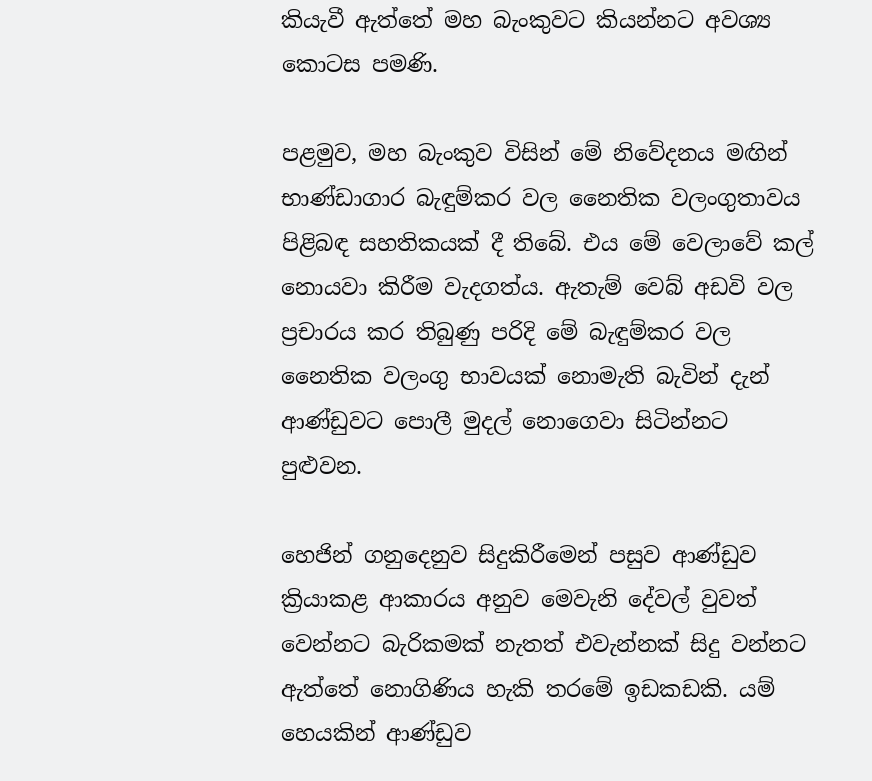කියැවී ඇත්තේ මහ බැංකුවට කියන්නට අවශ්‍ය කොටස පමණි.

පළමුව, මහ බැංකුව විසින් මේ නිවේදනය මඟින් භාණ්ඩාගාර බැඳුම්කර වල නෛතික වලංගුතාවය පිළිබඳ සහතිකයක් දී තිබේ. එය මේ වෙලාවේ කල් නොයවා කිරීම වැදගත්ය. ඇතැම් වෙබ් අඩවි වල ප්‍රචාරය කර තිබුණු පරිදි මේ බැඳුම්කර වල නෛතික වලංගු භාවයක් නොමැති බැවින් දැන් ආණ්ඩුවට පොලී මුදල් නොගෙවා සිටින්නට පුළුවන.

හෙජින් ගනුදෙනුව සිදුකිරීමෙන් පසුව ආණ්ඩුව ක්‍රියාකළ ආකාරය අනුව මෙවැනි දේවල් වුවත් වෙන්නට බැරිකමක් නැතත් එවැන්නක් සිදු වන්නට ඇත්තේ නොගිණිය හැකි තරමේ ඉඩකඩකි. යම් හෙයකින් ආණ්ඩුව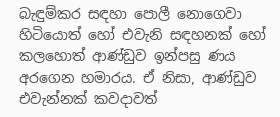බැඳුම්කර සඳහා පොලී නොගෙවා හිටියොත් හෝ එවැනි සඳහනක් හෝ කලහොත් ආණ්ඩුව ඉන්පසු ණය අරගෙන හමාරය. ඒ නිසා, ආණ්ඩුව එවැන්නක් කවදාවත්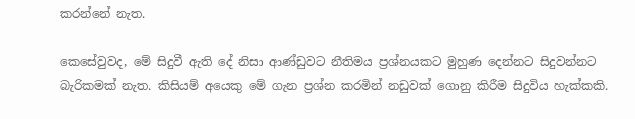කරන්නේ නැත.

කෙසේවුවද, මේ සිදුවී ඇති දේ නිසා ආණ්ඩුවට නීතිමය ප්‍රශ්නයකට මුහුණ දෙන්නට සිදුවන්නට බැරිකමක් නැත. කිසියම් අයෙකු මේ ගැන ප්‍රශ්න කරමින් නඩුවක් ගොනු කිරීම සිදුවිය හැක්කකි.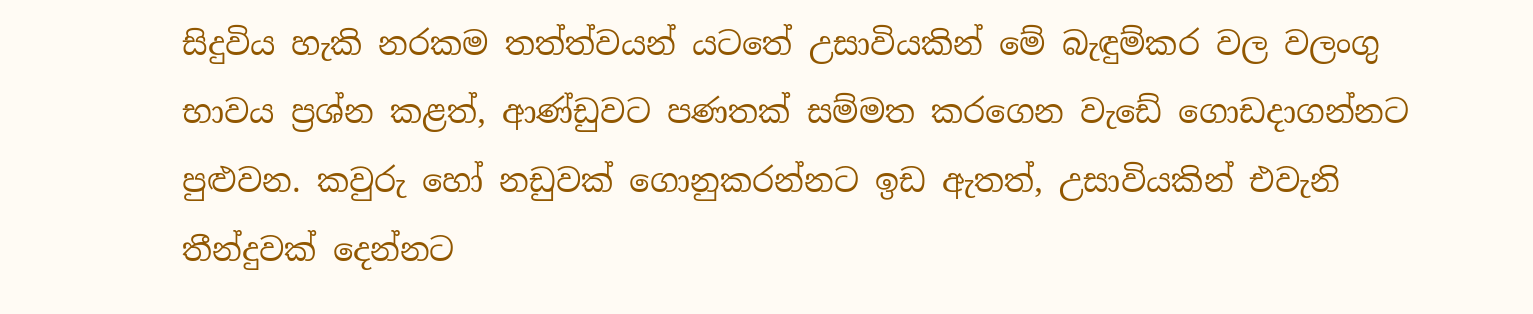සිදුවිය හැකි නරකම තත්ත්වයන් යටතේ උසාවියකින් මේ බැඳුම්කර වල වලංගු භාවය ප්‍රශ්න කළත්, ආණ්ඩුවට පණතක් සම්මත කරගෙන වැඩේ ගොඩදාගන්නට පුළුවන. කවුරු හෝ නඩුවක් ගොනුකරන්නට ඉඩ ඇතත්, උසාවියකින් එවැනි තීන්දුවක් දෙන්නට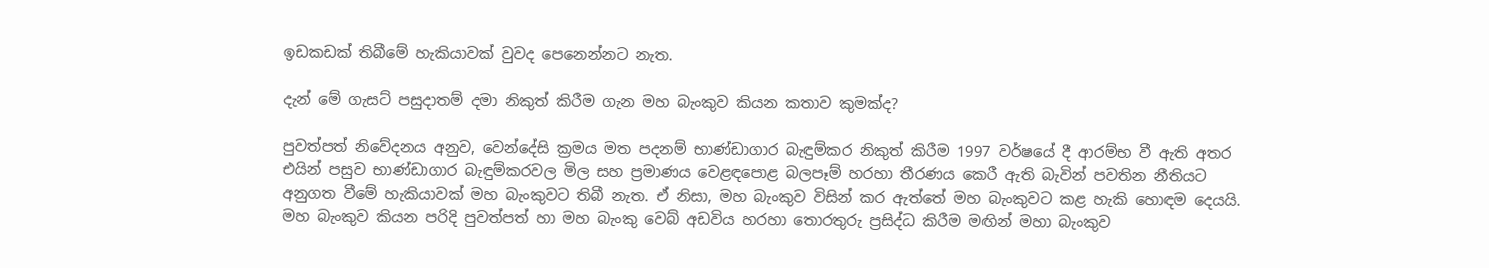ඉඩකඩක් තිබීමේ හැකියාවක් වුවද පෙනෙන්නට නැත.

දැන් මේ ගැසට් පසුදාතම් දමා නිකුත් කිරීම ගැන මහ බැංකුව කියන කතාව කුමක්ද?

පුවත්පත් නිවේදනය අනුව, වෙන්දේසි ක්‍රමය මත පදනම් භාණ්ඩාගාර බැඳුම්කර නිකුත් කිරීම 1997 වර්ෂයේ දී ආරම්භ වී ඇති අතර එයින් පසුව භාණ්ඩාගාර බැඳුම්කරවල මිල සහ ප්‍රමාණය වෙළඳපොළ බලපෑම් හරහා තීරණය කෙරී ඇති බැවින් පවතින නීතියට අනුගත වීමේ හැකියාවක් මහ බැංකුවට තිබී නැත. ඒ නිසා, මහ බැංකුව විසින් කර ඇත්තේ මහ බැංකුවට කළ හැකි හොඳම දෙයයි. මහ බැංකුව කියන පරිදි පුවත්පත් හා මහ බැංකු වෙබ් අඩවිය හරහා තොරතුරු ප්‍රසිද්ධ කිරීම මඟින් මහා බැංකුව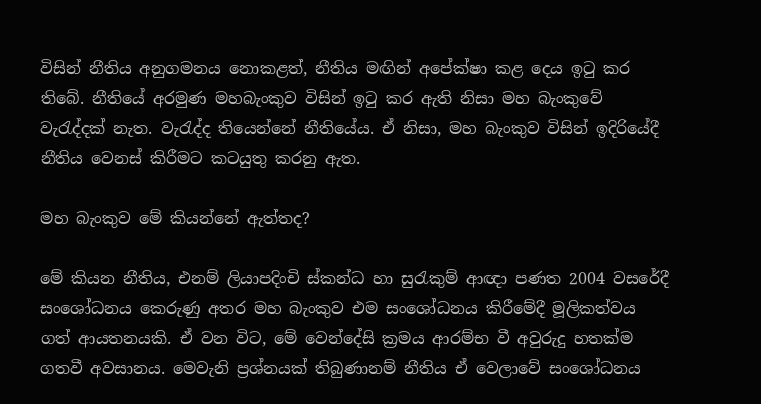විසින් නීතිය අනුගමනය නොකළත්, නීතිය මඟින් අපේක්ෂා කළ දෙය ඉටු කර තිබේ. නීතියේ අරමුණ මහබැංකුව විසින් ඉටු කර ඇති නිසා මහ බැංකුවේ වැරැද්දක් නැත. වැරැද්ද තියෙන්නේ නීතියේය. ඒ නිසා, මහ බැංකුව විසින් ඉදිරියේදී නීතිය වෙනස් කිරීමට කටයුතු කරනු ඇත.

මහ බැංකුව මේ කියන්නේ ඇත්තද?

මේ කියන නීතිය, එනම් ලියාපදිංචි ස්කන්ධ හා සුරැකුම් ආඥා පණත 2004 වසරේදී සංශෝධනය කෙරුණු අතර මහ බැංකුව එම සංශෝධනය කිරීමේදී මූලිකත්වය ගත් ආයතනයකි. ඒ වන විට, මේ වෙන්දේසි ක්‍රමය ආරම්භ වී අවුරුදු හතක්ම ගතවී අවසානය. මෙවැනි ප්‍රශ්නයක් තිබුණානම් නීතිය ඒ වෙලාවේ සංශෝධනය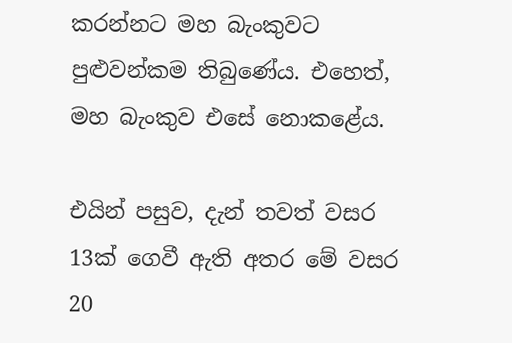කරන්නට මහ බැංකුවට පුළුවන්කම තිබුණේය. එහෙත්, මහ බැංකුව එසේ නොකළේය.

එයින් පසුව, දැන් තවත් වසර 13ක් ගෙවී ඇති අතර මේ වසර 20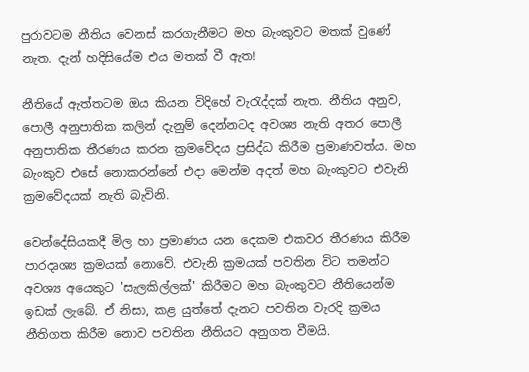පුරාවටම නීතිය වෙනස් කරගැනීමට මහ බැංකුවට මතක් වුණේ නැත. දැන් හදිසියේම එය මතක් වී ඇත!

නීතියේ ඇත්තටම ඔය කියන විදිහේ වැරැද්දක් නැත. නීතිය අනුව, පොලී අනුපාතික කලින් දැනුම් දෙන්නටද අවශ්‍ය නැති අතර පොලී අනුපාතික තීරණය කරන ක්‍රමවේදය ප්‍රසිද්ධ කිරීම ප්‍රමාණවත්ය. මහ බැංකුව එසේ නොකරන්නේ එදා මෙන්ම අදත් මහ බැංකුවට එවැනි ක්‍රමවේදයක් නැති බැවිනි.

වෙන්දේසියකදී මිල හා ප්‍රමාණය යන දෙකම එකවර තීරණය කිරීම පාරදෘශ්‍ය ක්‍රමයක් නොවේ. එවැනි ක්‍රමයක් පවතින විට තමන්ට අවශ්‍ය අයෙකුට 'සැලකිල්ලක්' කිරීමට මහ බැංකුවට නීතියෙන්ම ඉඩක් ලැබේ. ඒ නිසා, කළ යුත්තේ දැනට පවතින වැරදි ක්‍රමය නීතිගත කිරීම නොව පවතින නීතියට අනුගත වීමයි.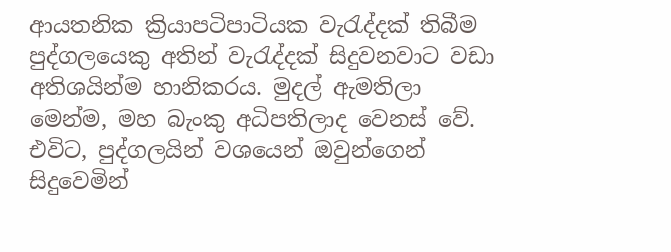ආයතනික ක්‍රියාපටිපාටියක වැරැද්දක් තිබීම පුද්ගලයෙකු අතින් වැරැද්දක් සිදුවනවාට වඩා අතිශයින්ම හානිකරය. මුදල් ඇමතිලා මෙන්ම, මහ බැංකු අධිපතිලාද වෙනස් වේ. එවිට, පුද්ගලයින් වශයෙන් ඔවුන්ගෙන් සිදුවෙමින්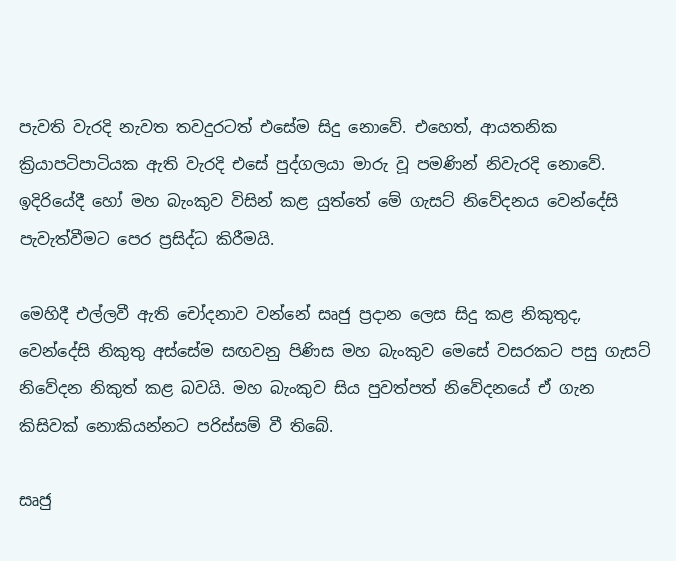පැවති වැරදි නැවත තවදුරටත් එසේම සිදු නොවේ. එහෙත්, ආයතනික ක්‍රියාපටිපාටියක ඇති වැරදි එසේ පුද්ගලයා මාරු වූ පමණින් නිවැරදි නොවේ. ඉදිරියේදී හෝ මහ බැංකුව විසින් කළ යුත්තේ මේ ගැසට් නිවේදනය වෙන්දේසි පැවැත්වීමට පෙර ප්‍රසිද්ධ කිරීමයි.

මෙහිදී එල්ලවී ඇති චෝදනාව වන්නේ සෘජු ප්‍රදාන ලෙස සිදු කළ නිකුතුද, වෙන්දේසි නිකුතු අස්සේම සඟවනු පිණිස මහ බැංකුව මෙසේ වසරකට පසු ගැසට් නිවේදන නිකුත් කළ බවයි. මහ බැංකුව සිය පුවත්පත් නිවේදනයේ ඒ ගැන කිසිවක් නොකියන්නට පරිස්සම් වී තිබේ.

සෘජු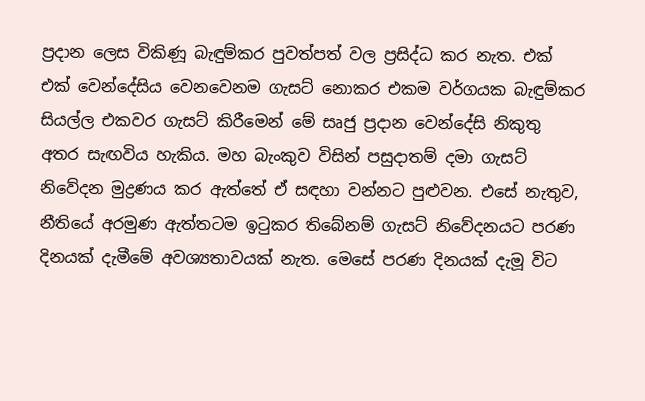ප්‍රදාන ලෙස විකිණූ බැඳුම්කර පුවත්පත් වල ප්‍රසිද්ධ කර නැත. එක් එක් වෙන්දේසිය වෙනවෙනම ගැසට් නොකර එකම වර්ගයක බැඳුම්කර සියල්ල එකවර ගැසට් කිරීමෙන් මේ සෘජු ප්‍රදාන වෙන්දේසි නිකුතු අතර සැඟවිය හැකිය. මහ බැංකුව විසින් පසුදාතම් දමා ගැසට් නිවේදන මුද්‍රණය කර ඇත්තේ ඒ සඳහා වන්නට පුළුවන. එසේ නැතුව, නීතියේ අරමුණ ඇත්තටම ඉටුකර තිබේනම් ගැසට් නිවේදනයට පරණ දිනයක් දැමීමේ අවශ්‍යතාවයක් නැත. මෙසේ පරණ දිනයක් දැමූ විට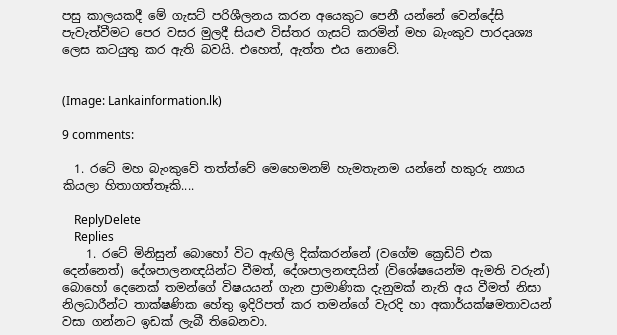පසු කාලයකදී මේ ගැසට් පරිශීලනය කරන අයෙකුට පෙනී යන්නේ වෙන්දේසි පැවැත්වීමට පෙර වසර මුලදී සියළු විස්තර ගැසට් කරමින් මහ බැංකුව පාරදෘශ්‍ය ලෙස කටයුතු කර ඇති බවයි. එහෙත්, ඇත්ත එය නොවේ.


(Image: Lankainformation.lk)

9 comments:

  1. රටේ මහ බැංකුවේ තත්ත්වේ මෙහෙමනම් හැමතැනම යන්නේ හකුරු න්‍යාය කියලා හිතාගත්තෑකි....

    ReplyDelete
    Replies
    1. රටේ මිනිසුන් බොහෝ විට ඇඟිලි දික්කරන්නේ (වගේම ක්‍රෙඩිට් එක දෙන්නෙත්) දේශපාලනඥයින්ට වීමත්, දේශපාලනඥයින් (විශේෂයෙන්ම ඇමති වරුන්) බොහෝ දෙනෙක් තමන්ගේ විෂයයන් ගැන ප්‍රාමාණික දැනුමක් නැති අය වීමත් නිසා නිලධාරීන්ට තාක්ෂණික හේතු ඉදිරිපත් කර තමන්ගේ වැරදි හා අකාර්යක්ෂමතාවයන් වසා ගන්නට ඉඩක් ලැබී තිබෙනවා.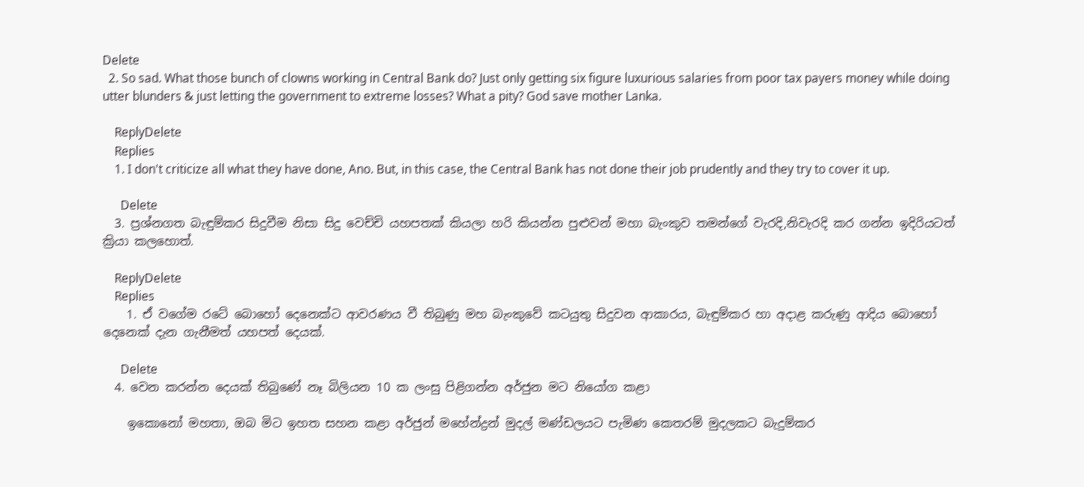Delete
  2. So sad. What those bunch of clowns working in Central Bank do? Just only getting six figure luxurious salaries from poor tax payers money while doing utter blunders & just letting the government to extreme losses? What a pity? God save mother Lanka.

    ReplyDelete
    Replies
    1. I don't criticize all what they have done, Ano. But, in this case, the Central Bank has not done their job prudently and they try to cover it up.

      Delete
  3. ප්‍රශ්නගත බැඳුම්කර සිදුවීම නිසා සිදු වෙච්චි යහපතක් කියලා හරි කියන්න පුළුවන් මහා බැංකුව තමන්ගේ වැරදි,නිවැරදි කර ගන්න ඉදිරියටත් ක්‍රියා කලහොත්.

    ReplyDelete
    Replies
    1. ඒ වගේම රටේ බොහෝ දෙනෙක්ට ආවරණය වී තිබුණු මහ බැංකුවේ කටයුතු සිදුවන ආකාරය, බැඳුම්කර හා අදාළ කරුණු ආදිය බොහෝ දෙනෙක් දැන ගැනීමත් යහපත් දෙයක්.

      Delete
  4. වෙන කරන්න දෙයක්‌ තිබුණේ නෑ බිලියන 10 ක ලංසු පිළිගන්න අර්ජුන මට නියෝග කළා

    ඉකොනෝ මහතා, ඔබ මිට ඉහත සහන කළා අර්ජුන් මහේන්ද්‍රන් මුදල් මණ්ඩලයට පැමිණ කෙතරම් මුදලකට බැදුම්කර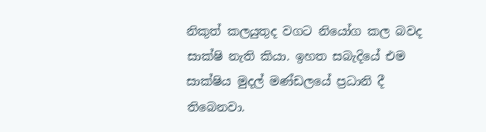නිකුත් කලයුතුද වගට නියෝග කල බවද සාක්ෂි නැති කියා. ඉහත සබැදියේ එම සාක්ෂිය මුදල් මණ්ඩලයේ ප්‍රධානි දී තිබෙනවා.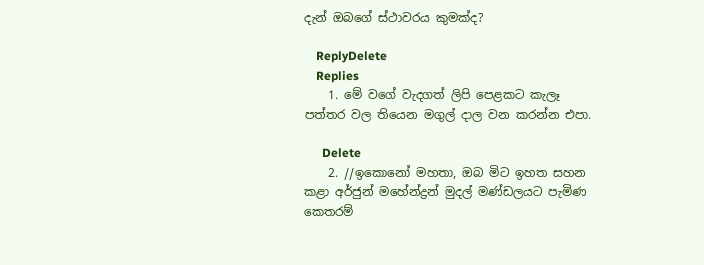දැන් ඔබගේ ස්ථාවරය කුමක්ද?

    ReplyDelete
    Replies
    1. මේ වගේ වැදගත් ලිපි පෙළකට කැලෑ පත්තර වල තියෙන මගුල් දාල වන කරන්න එපා.

      Delete
    2. //ඉකොනෝ මහතා, ඔබ මිට ඉහත සහන කළා අර්ජුන් මහේන්ද්‍රන් මුදල් මණ්ඩලයට පැමිණ කෙතරම්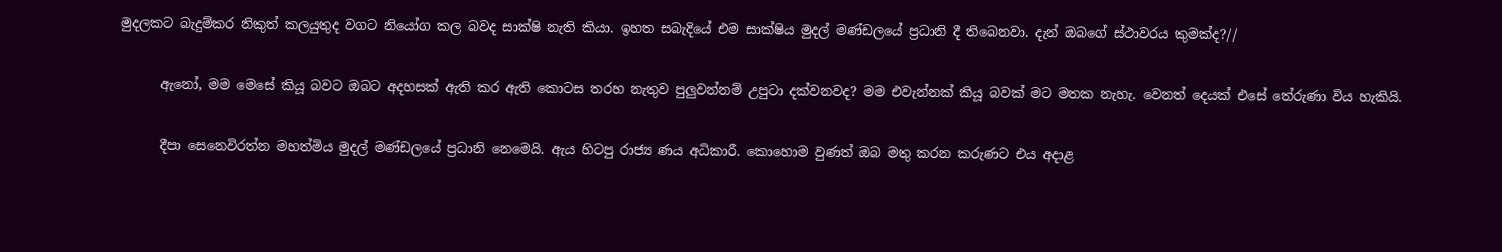මුදලකට බැදුම්කර නිකුත් කලයුතුද වගට නියෝග කල බවද සාක්ෂි නැති කියා. ඉහත සබැදියේ එම සාක්ෂිය මුදල් මණ්ඩලයේ ප්‍රධානි දී තිබෙනවා. දැන් ඔබගේ ස්ථාවරය කුමක්ද?//

      ඇනෝ, මම මෙසේ කියූ බවට ඔබට අදහසක් ඇති කර ඇති කොටස තරහ නැතුව පුලුවන්නම් උපුටා දක්වනවද? මම එවැන්නක් කියූ බවක් මට මතක නැහැ. වෙනත් දෙයක් එසේ තේරුණා විය හැකියි.

      දීපා සෙනෙවිරත්න මහත්මිය මුදල් මණ්ඩලයේ ප්‍රධානි නෙමෙයි. ඇය හිටපු රාජ්‍ය ණය අධිකාරී. කොහොම වුණත් ඔබ මතු කරන කරුණට එය අදාළ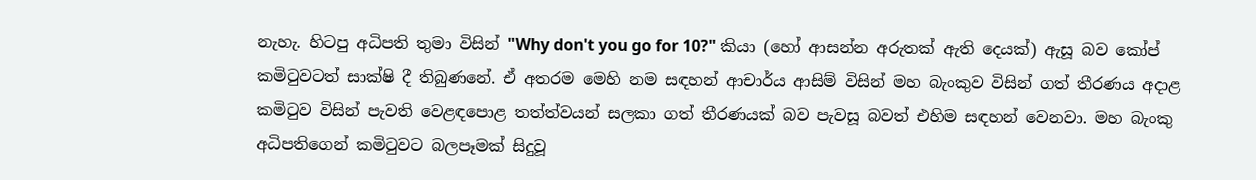නැහැ. හිටපු අධිපති තුමා විසින් "Why don't you go for 10?" කියා (හෝ ආසන්න අරුතක් ඇති දෙයක්) ඇසූ බව කෝප් කමිටුවටත් සාක්ෂි දී තිබුණනේ. ඒ අතරම මෙහි නම සඳහන් ආචාර්ය ආසිම් විසින් මහ බැංකුව විසින් ගත් තීරණය අදාළ කමිටුව විසින් පැවති වෙළඳපොළ තත්ත්වයන් සලකා ගත් තීරණයක් බව පැවසූ බවත් එහිම සඳහන් වෙනවා. මහ බැංකු අධිපතිගෙන් කමිටුවට බලපෑමක් සිදුවූ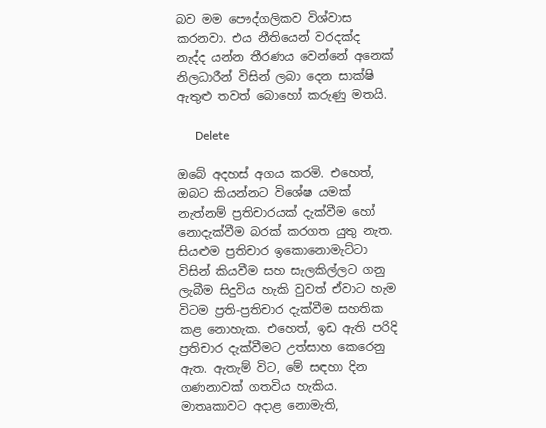බව මම පෞද්ගලිකව විශ්වාස කරනවා. එය නීතියෙන් වරදක්ද නැද්ද යන්න තීරණය වෙන්නේ අනෙක් නිලධාරීන් විසින් ලබා දෙන සාක්ෂි ඇතුළු තවත් බොහෝ කරුණු මතයි.

      Delete

ඔබේ අදහස් අගය කරමි. එහෙත්, ඔබට කියන්නට විශේෂ යමක් නැත්නම් ප්‍රතිචාරයක් දැක්වීම හෝ නොදැක්වීම බරක් කරගත යුතු නැත. සියළුම ප්‍රතිචාර ඉකොනොමැට්ටා විසින් කියවීම සහ සැලකිල්ලට ගනු ලැබීම සිදුවිය හැකි වුවත් ඒවාට හැම විටම ප්‍රති-ප්‍රතිචාර දැක්වීම සහතික කළ නොහැක. එහෙත්, ඉඩ ඇති පරිදි ප්‍රතිචාර දැක්වීමට උත්සාහ කෙරෙනු ඇත. ඇතැම් විට, මේ සඳහා දින ගණනාවක් ගතවිය හැකිය. මාතෘකාවට අදාළ නොමැති,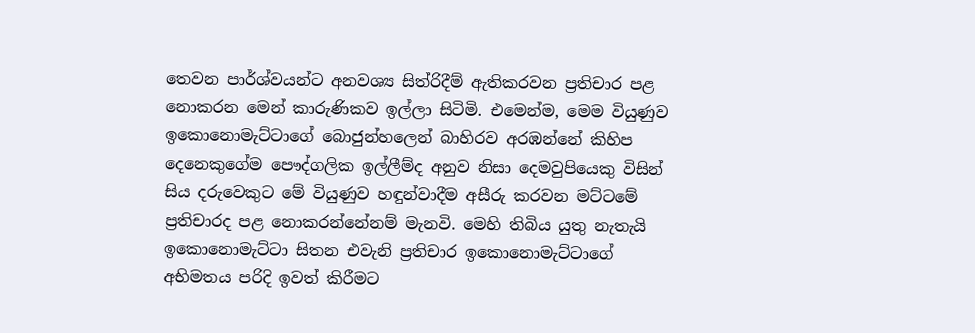තෙවන පාර්ශ්වයන්ට අනවශ්‍ය සිත්රිදීම් ඇතිකරවන ප්‍රතිචාර පළ නොකරන මෙන් කාරුණිකව ඉල්ලා සිටිමි. එමෙන්ම, මෙම වියුණුව ඉකොනොමැට්ටාගේ බොජුන්හලෙන් බාහිරව අරඹන්නේ කිහිප දෙනෙකුගේම පෞද්ගලික ඉල්ලීම්ද අනුව නිසා දෙමවුපියෙකු විසින් සිය දරුවෙකුට මේ වියුණුව හඳුන්වාදීම අසීරු කරවන මට්ටමේ ප්‍රතිචාරද පළ නොකරන්නේනම් මැනවි. මෙහි තිබිය යුතු නැතැයි ඉකොනොමැට්ටා සිතන එවැනි ප්‍රතිචාර ඉකොනොමැට්ටාගේ අභිමතය පරිදි ඉවත් කිරීමට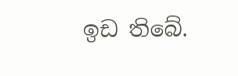ඉඩ තිබේ.